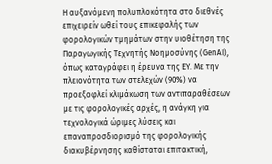Η αυξανόμενη πολυπλοκότητα στο διεθνές επιχειρείν ωθεί τους επικεφαλής των φορολογικών τμημάτων στην υιοθέτηση της Παραγωγικής Τεχνητής Νοημοσύνης (GenAI), όπως καταγράφει η έρευνα της EY. Με την πλειονότητα των στελεχών (90%) να προεξοφλεί κλιμάκωση των αντιπαραθέσεων με τις φορολογικές αρχές, η ανάγκη για τεχνολογικά ώριμες λύσεις και επαναπροσδιορισμό της φορολογικής διακυβέρνησης καθίσταται επιτακτική,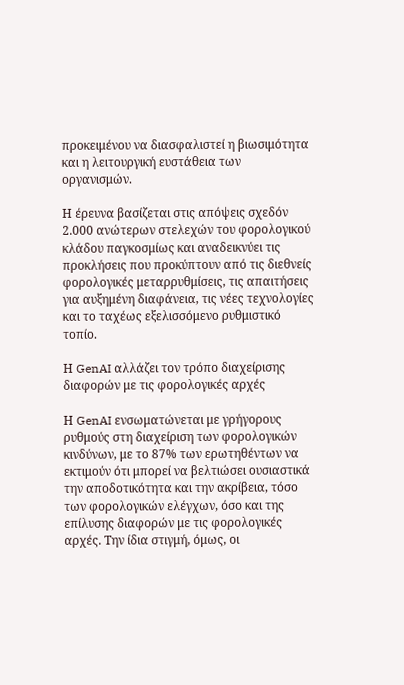προκειμένου να διασφαλιστεί η βιωσιμότητα και η λειτουργική ευστάθεια των οργανισμών.

Η έρευνα βασίζεται στις απόψεις σχεδόν 2.000 ανώτερων στελεχών του φορολογικού κλάδου παγκοσμίως και αναδεικνύει τις προκλήσεις που προκύπτουν από τις διεθνείς φορολογικές μεταρρυθμίσεις, τις απαιτήσεις για αυξημένη διαφάνεια, τις νέες τεχνολογίες και το ταχέως εξελισσόμενο ρυθμιστικό τοπίο.

Η GenAI αλλάζει τον τρόπο διαχείρισης διαφορών με τις φορολογικές αρχές

Η GenAI ενσωματώνεται με γρήγορους ρυθμούς στη διαχείριση των φορολογικών κινδύνων, με το 87% των ερωτηθέντων να εκτιμούν ότι μπορεί να βελτιώσει ουσιαστικά την αποδοτικότητα και την ακρίβεια, τόσο των φορολογικών ελέγχων, όσο και της επίλυσης διαφορών με τις φορολογικές αρχές. Την ίδια στιγμή, όμως, οι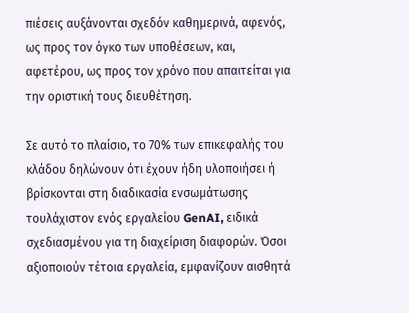πιέσεις αυξάνονται σχεδόν καθημερινά, αφενός, ως προς τον όγκο των υποθέσεων, και, αφετέρου, ως προς τον χρόνο που απαιτείται για την οριστική τους διευθέτηση.

Σε αυτό το πλαίσιο, το 70% των επικεφαλής του κλάδου δηλώνουν ότι έχουν ήδη υλοποιήσει ή βρίσκονται στη διαδικασία ενσωμάτωσης τουλάχιστον ενός εργαλείου GenAI, ειδικά σχεδιασμένου για τη διαχείριση διαφορών. Όσοι αξιοποιούν τέτοια εργαλεία, εμφανίζουν αισθητά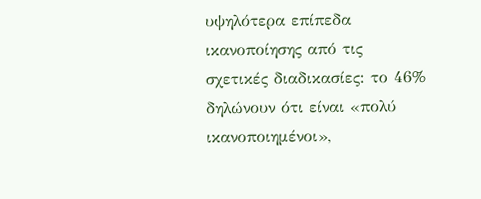υψηλότερα επίπεδα ικανοποίησης από τις σχετικές διαδικασίες: το 46% δηλώνουν ότι είναι «πολύ ικανοποιημένοι»,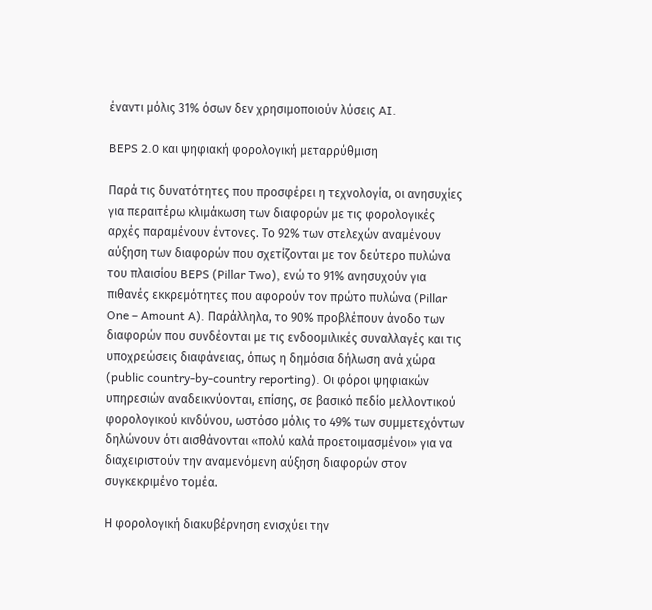έναντι μόλις 31% όσων δεν χρησιμοποιούν λύσεις AI.

BEPS 2.0 και ψηφιακή φορολογική μεταρρύθμιση

Παρά τις δυνατότητες που προσφέρει η τεχνολογία, οι ανησυχίες για περαιτέρω κλιμάκωση των διαφορών με τις φορολογικές αρχές παραμένουν έντονες. Το 92% των στελεχών αναμένουν αύξηση των διαφορών που σχετίζονται με τον δεύτερο πυλώνα του πλαισίου BEPS (Pillar Two), ενώ το 91% ανησυχούν για πιθανές εκκρεμότητες που αφορούν τον πρώτο πυλώνα (Pillar One – Amount A). Παράλληλα, το 90% προβλέπουν άνοδο των διαφορών που συνδέονται με τις ενδοομιλικές συναλλαγές και τις υποχρεώσεις διαφάνειας, όπως η δημόσια δήλωση ανά χώρα (public country-by-country reporting). Οι φόροι ψηφιακών υπηρεσιών αναδεικνύονται, επίσης, σε βασικό πεδίο μελλοντικού φορολογικού κινδύνου, ωστόσο μόλις το 49% των συμμετεχόντων δηλώνουν ότι αισθάνονται «πολύ καλά προετοιμασμένοι» για να διαχειριστούν την αναμενόμενη αύξηση διαφορών στον συγκεκριμένο τομέα.

Η φορολογική διακυβέρνηση ενισχύει την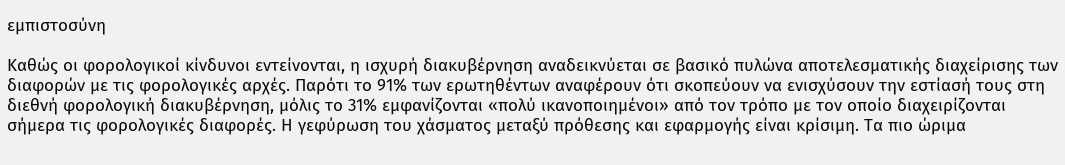εμπιστοσύνη

Καθώς οι φορολογικοί κίνδυνοι εντείνονται, η ισχυρή διακυβέρνηση αναδεικνύεται σε βασικό πυλώνα αποτελεσματικής διαχείρισης των διαφορών με τις φορολογικές αρχές. Παρότι το 91% των ερωτηθέντων αναφέρουν ότι σκοπεύουν να ενισχύσουν την εστίασή τους στη διεθνή φορολογική διακυβέρνηση, μόλις το 31% εμφανίζονται «πολύ ικανοποιημένοι» από τον τρόπο με τον οποίο διαχειρίζονται σήμερα τις φορολογικές διαφορές. Η γεφύρωση του χάσματος μεταξύ πρόθεσης και εφαρμογής είναι κρίσιμη. Τα πιο ώριμα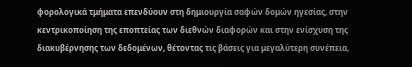φορολογικά τμήματα επενδύουν στη δημιουργία σαφών δομών ηγεσίας, στην κεντρικοποίηση της εποπτείας των διεθνών διαφορών και στην ενίσχυση της διακυβέρνησης των δεδομένων, θέτοντας τις βάσεις για μεγαλύτερη συνέπεια,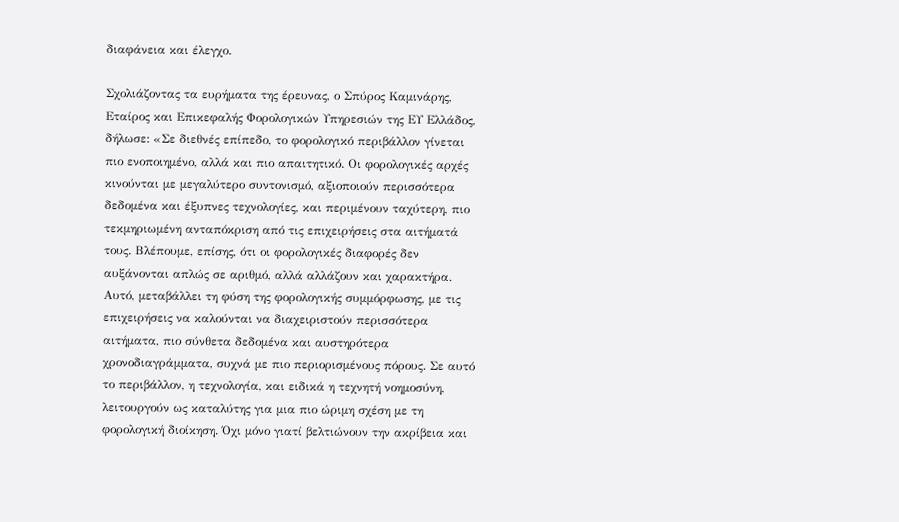διαφάνεια και έλεγχο.

Σχολιάζοντας τα ευρήματα της έρευνας, ο Σπύρος Καμινάρης, Εταίρος και Επικεφαλής Φορολογικών Υπηρεσιών της ΕΥ Ελλάδος, δήλωσε: «Σε διεθνές επίπεδο, το φορολογικό περιβάλλον γίνεται πιο ενοποιημένο, αλλά και πιο απαιτητικό. Οι φορολογικές αρχές κινούνται με μεγαλύτερο συντονισμό, αξιοποιούν περισσότερα δεδομένα και έξυπνες τεχνολογίες, και περιμένουν ταχύτερη, πιο τεκμηριωμένη ανταπόκριση από τις επιχειρήσεις στα αιτήματά τους. Βλέπουμε, επίσης, ότι οι φορολογικές διαφορές δεν αυξάνονται απλώς σε αριθμό, αλλά αλλάζουν και χαρακτήρα. Αυτό, μεταβάλλει τη φύση της φορολογικής συμμόρφωσης, με τις επιχειρήσεις να καλούνται να διαχειριστούν περισσότερα αιτήματα, πιο σύνθετα δεδομένα και αυστηρότερα χρονοδιαγράμματα, συχνά με πιο περιορισμένους πόρους. Σε αυτό το περιβάλλον, η τεχνολογία, και ειδικά η τεχνητή νοημοσύνη, λειτουργούν ως καταλύτης για μια πιο ώριμη σχέση με τη φορολογική διοίκηση. Όχι μόνο γιατί βελτιώνουν την ακρίβεια και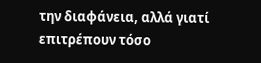την διαφάνεια, αλλά γιατί επιτρέπουν τόσο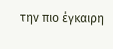την πιο έγκαιρη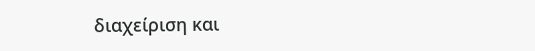διαχείριση και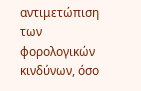αντιμετώπιση των φορολογικών κινδύνων, όσο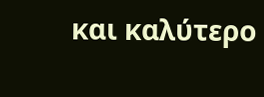και καλύτερο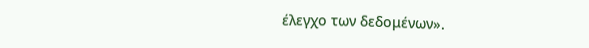έλεγχο των δεδομένων».